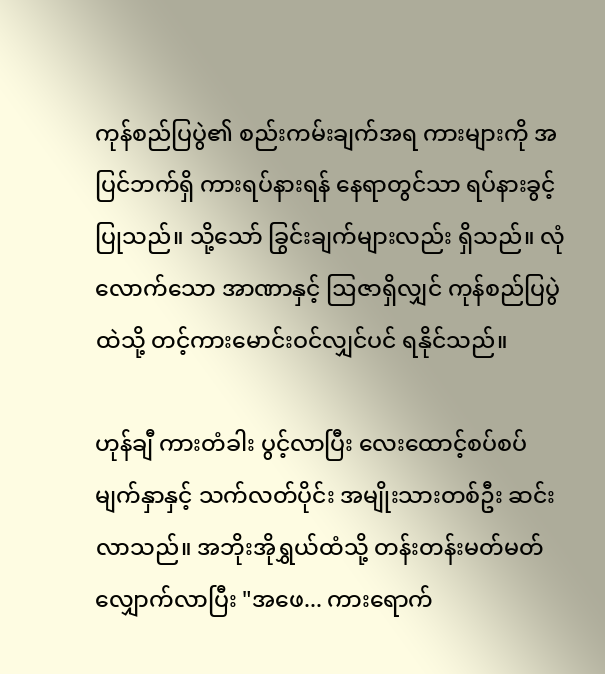ကုန်စည်ပြပွဲ၏ စည်းကမ်းချက်အရ ကားများကို အပြင်ဘက်ရှိ ကားရပ်နားရန် နေရာတွင်သာ ရပ်နားခွင့်ပြုသည်။ သို့သော် ခြွင်းချက်များလည်း ရှိသည်။ လုံလောက်သော အာဏာနှင့် ဩဇာရှိလျှင် ကုန်စည်ပြပွဲထဲသို့ တင့်ကားမောင်းဝင်လျှင်ပင် ရနိုင်သည်။

ဟုန်ချီ ကားတံခါး ပွင့်လာပြီး လေးထောင့်စပ်စပ် မျက်နှာနှင့် သက်လတ်ပိုင်း အမျိုးသားတစ်ဦး ဆင်းလာသည်။ အဘိုးအိုရွှယ်ထံသို့ တန်းတန်းမတ်မတ် လျှောက်လာပြီး "အဖေ... ကားရောက်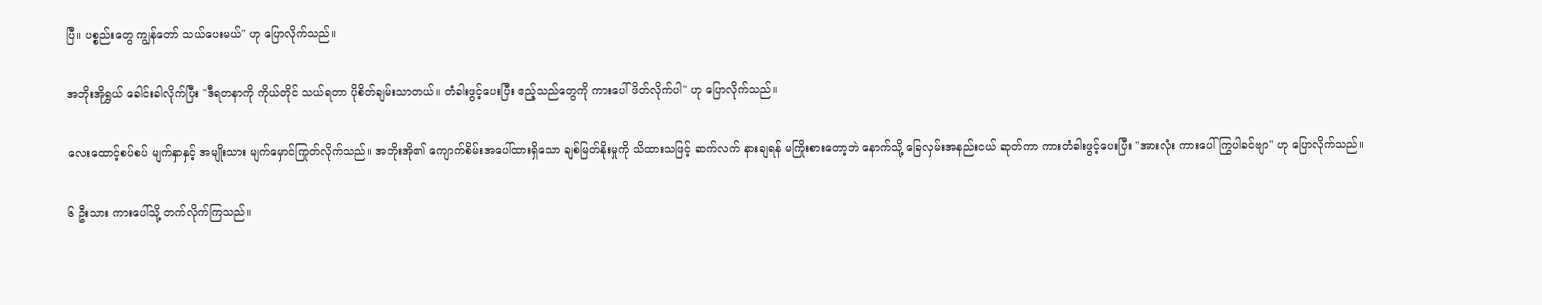ပြီ။ ပစ္စည်းတွေ ကျွန်တော် သယ်ပေးမယ်" ဟု ပြောလိုက်သည်။

အဘိုးအိုရွှယ် ခေါင်းခါလိုက်ပြီး "ဒီရတနာကို ကိုယ်တိုင် သယ်ရတာ ပိုစိတ်ချမ်းသာတယ်။ တံခါးဖွင့်ပေးပြီး ဧည့်သည်တွေကို ကားပေါ် ဖိတ်လိုက်ပါ" ဟု ပြောလိုက်သည်။

လေးထောင့်စပ်စပ် မျက်နှာနှင့် အမျိုးသား မျက်မှောင်ကြုတ်လိုက်သည်။ အဘိုးအို၏ ကျောက်စိမ်းအပေါ်ထားရှိသော ချစ်မြတ်နိုးမှုကို သိထားသဖြင့် ဆက်လက် နားချရန် မကြိုးစားတော့ဘဲ နောက်သို့ ခြေလှမ်းအနည်းငယ် ဆုတ်ကာ ကားတံခါးဖွင့်ပေးပြီး "အားလုံး ကားပေါ် ကြွပါခင်ဗျာ" ဟု ပြောလိုက်သည်။

၆ ဦးသား ကားပေါ်သို့ တက်လိုက်ကြသည်။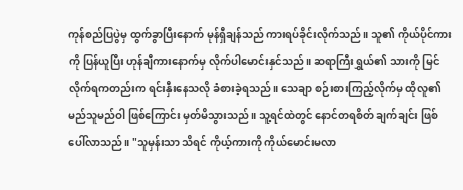ကုန်စည်ပြပွဲမှ ထွက်ခွာပြီးနောက် မုန်ရှီချန်သည် ကားရပ်ခိုင်းလိုက်သည်။ သူ၏ ကိုယ်ပိုင်ကားကို ပြန်ယူပြီး ဟုန်ချီကားနောက်မှ လိုက်ပါမောင်းနှင်သည်။ ဆရာကြီးရွှယ်၏ သားကို မြင်လိုက်ရကတည်းက ရင်းနှီးနေသလို ခံစားခဲ့ရသည်။ သေချာ စဉ်းစားကြည့်လိုက်မှ ထိုလူ၏ မည်သူမည်ဝါ ဖြစ်ကြောင်း မှတ်မိသွားသည်။ သူ့ရင်ထဲတွင် နောင်တရစိတ် ချက်ချင်း ဖြစ်ပေါ်လာသည်။ "သူမှန်းသာ သိရင် ကိုယ့်ကားကို ကိုယ်မောင်းမလာ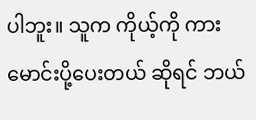ပါဘူး။ သူက ကိုယ့်ကို ကားမောင်းပို့ပေးတယ် ဆိုရင် ဘယ်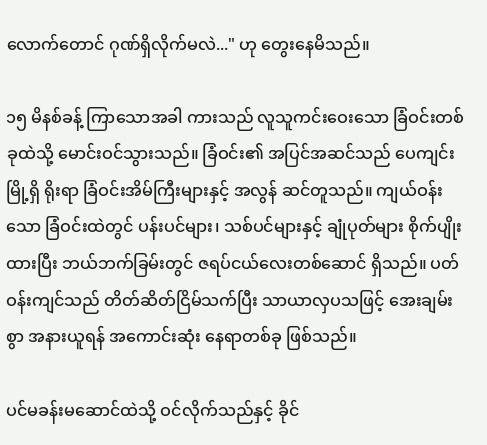လောက်တောင် ဂုဏ်ရှိလိုက်မလဲ..." ဟု တွေးနေမိသည်။

၁၅ မိနစ်ခန့် ကြာသောအခါ ကားသည် လူသူကင်းဝေးသော ခြံဝင်းတစ်ခုထဲသို့ မောင်းဝင်သွားသည်။ ခြံဝင်း၏ အပြင်အဆင်သည် ပေကျင်းမြို့ရှိ ရိုးရာ ခြံဝင်းအိမ်ကြီးများနှင့် အလွန် ဆင်တူသည်။ ကျယ်ဝန်းသော ခြံဝင်းထဲတွင် ပန်းပင်များ၊ သစ်ပင်များနှင့် ချုံပုတ်များ စိုက်ပျိုးထားပြီး ဘယ်ဘက်ခြမ်းတွင် ဇရပ်ငယ်လေးတစ်ဆောင် ရှိသည်။ ပတ်ဝန်းကျင်သည် တိတ်ဆိတ်ငြိမ်သက်ပြီး သာယာလှပသဖြင့် အေးချမ်းစွာ အနားယူရန် အကောင်းဆုံး နေရာတစ်ခု ဖြစ်သည်။

ပင်မခန်းမဆောင်ထဲသို့ ဝင်လိုက်သည်နှင့် ခိုင်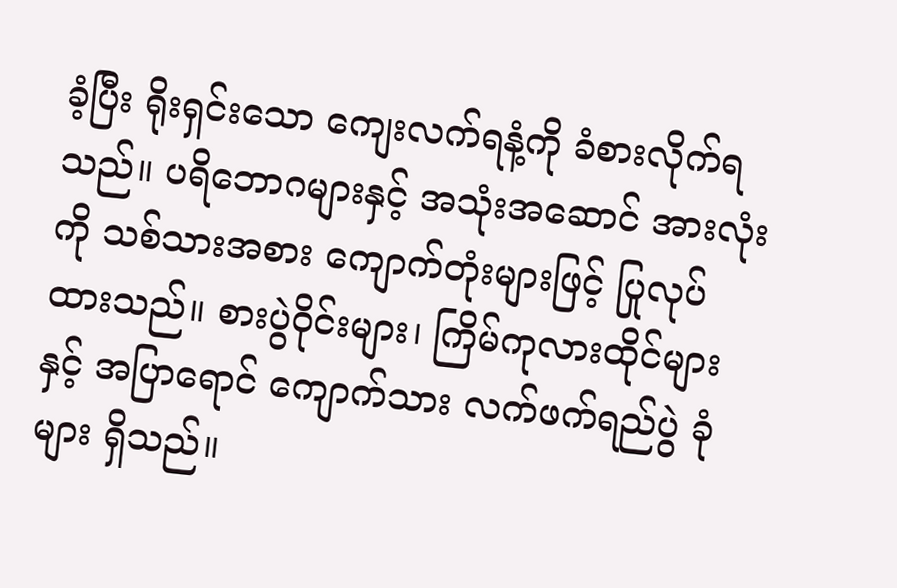ခံ့ပြီး ရိုးရှင်းသော ကျေးလက်ရနံ့ကို ခံစားလိုက်ရသည်။ ပရိဘောဂများနှင့် အသုံးအဆောင် အားလုံးကို သစ်သားအစား ကျောက်တုံးများဖြင့် ပြုလုပ်ထားသည်။ စားပွဲဝိုင်းများ၊ ကြိမ်ကုလားထိုင်များနှင့် အပြာရောင် ကျောက်သား လက်ဖက်ရည်ပွဲ ခုံများ ရှိသည်။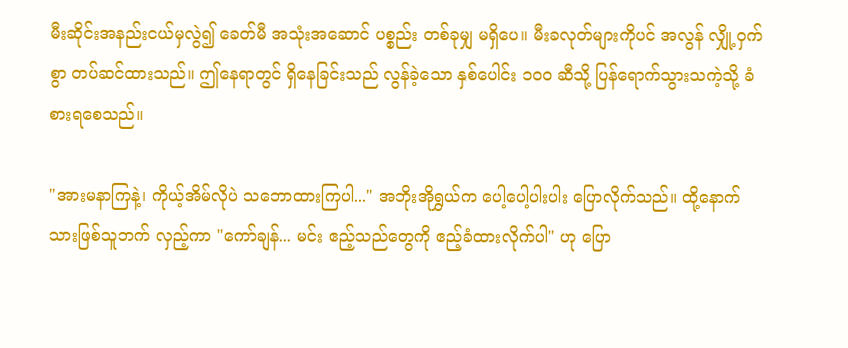မီးဆိုင်းအနည်းငယ်မှလွဲ၍ ခေတ်မီ အသုံးအဆောင် ပစ္စည်း တစ်ခုမျှ မရှိပေ။ မီးခလုတ်များကိုပင် အလွန် လျှို့ဝှက်စွာ တပ်ဆင်ထားသည်။ ဤနေရာတွင် ရှိနေခြင်းသည် လွန်ခဲ့သော နှစ်ပေါင်း ၁၀၀ ဆီသို့ ပြန်ရောက်သွားသကဲ့သို့ ခံစားရစေသည်။

"အားမနာကြနဲ့၊ ကိုယ့်အိမ်လိုပဲ သဘောထားကြပါ..." အဘိုးအိုရွှယ်က ပေါ့ပေါ့ပါးပါး ပြောလိုက်သည်။ ထို့နောက် သားဖြစ်သူဘက် လှည့်ကာ "ကော်ချန်... မင်း ဧည့်သည်တွေကို ဧည့်ခံထားလိုက်ပါ" ဟု ပြော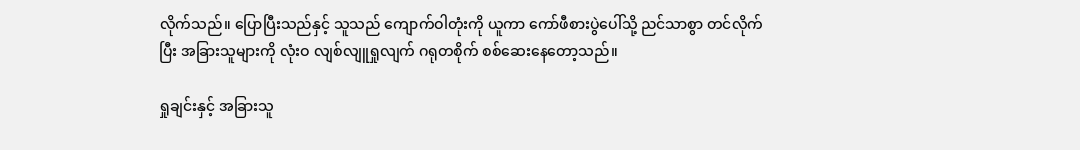လိုက်သည်။ ပြောပြီးသည်နှင့် သူသည် ကျောက်ဝါတုံးကို ယူကာ ကော်ဖီစားပွဲပေါ်သို့ ညင်သာစွာ တင်လိုက်ပြီး အခြားသူများကို လုံးဝ လျစ်လျူရှုလျက် ဂရုတစိုက် စစ်ဆေးနေတော့သည်။

ရှုချင်းနှင့် အခြားသူ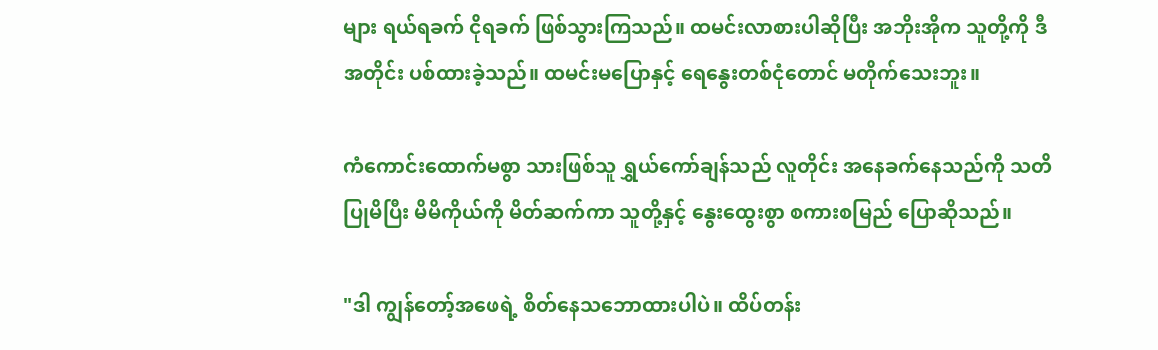များ ရယ်ရခက် ငိုရခက် ဖြစ်သွားကြသည်။ ထမင်းလာစားပါဆိုပြီး အဘိုးအိုက သူတို့ကို ဒီအတိုင်း ပစ်ထားခဲ့သည်။ ထမင်းမပြောနှင့် ရေနွေးတစ်ငုံတောင် မတိုက်သေးဘူး။

ကံကောင်းထောက်မစွာ သားဖြစ်သူ ရွှယ်ကော်ချန်သည် လူတိုင်း အနေခက်နေသည်ကို သတိပြုမိပြီး မိမိကိုယ်ကို မိတ်ဆက်ကာ သူတို့နှင့် နွေးထွေးစွာ စကားစမြည် ပြောဆိုသည်။

"ဒါ ကျွန်တော့်အဖေရဲ့ စိတ်နေသဘောထားပါပဲ။ ထိပ်တန်း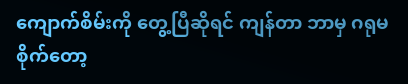ကျောက်စိမ်းကို တွေ့ပြီဆိုရင် ကျန်တာ ဘာမှ ဂရုမစိုက်တော့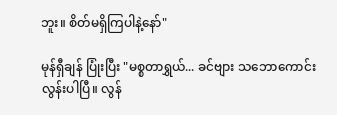ဘူး။ စိတ်မရှိကြပါနဲ့နော်"

မုန်ရှီချန် ပြုံးပြီး "မစ္စတာရွှယ်... ခင်ဗျား သဘောကောင်းလွန်းပါပြီ။ လွန်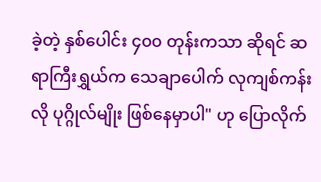ခဲ့တဲ့ နှစ်ပေါင်း ၄၀၀ တုန်းကသာ ဆိုရင် ဆရာကြီးရွှယ်က သေချာပေါက် လုကျစ်ကန်းလို ပုဂ္ဂိုလ်မျိုး ဖြစ်နေမှာပါ" ဟု ပြောလိုက်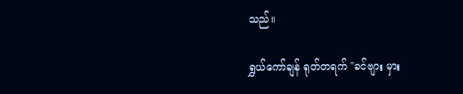သည်။

ရွှယ်ကော်ချန် ရုတ်တရက် "ခင်ဗျား မှား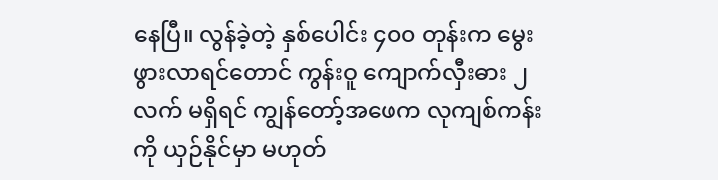နေပြီ။ လွန်ခဲ့တဲ့ နှစ်ပေါင်း ၄၀၀ တုန်းက မွေးဖွားလာရင်တောင် ကွန်းဝူ ကျောက်လှီးဓား ၂ လက် မရှိရင် ကျွန်တော့်အဖေက လုကျစ်ကန်းကို ယှဉ်နိုင်မှာ မဟုတ်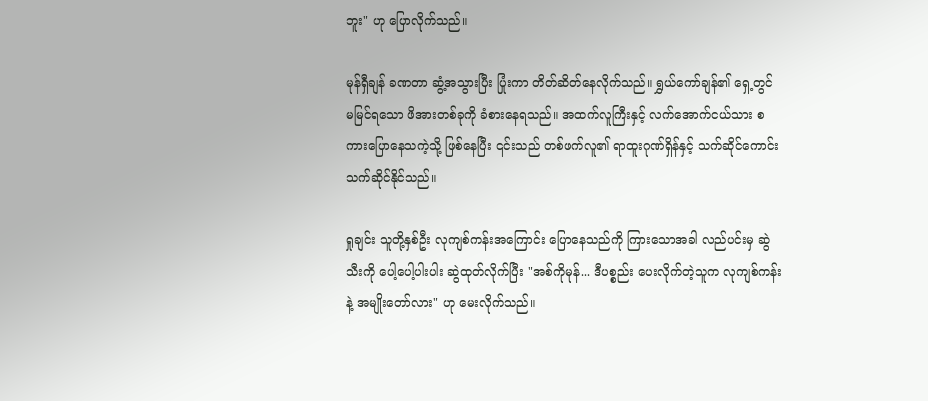ဘူး" ဟု ပြောလိုက်သည်။

မုန်ရှီချန် ခဏတာ ဆွံ့အသွားပြီး ပြုံးကာ တိတ်ဆိတ်နေလိုက်သည်။ ရွှယ်ကော်ချန်၏ ရှေ့တွင် မမြင်ရသော ဖိအားတစ်ခုကို ခံစားနေရသည်။ အထက်လူကြီးနှင့် လက်အောက်ငယ်သား စကားပြောနေသကဲ့သို့ ဖြစ်နေပြီး ၎င်းသည် တစ်ဖက်လူ၏ ရာထူးဂုဏ်ရှိန်နှင့် သက်ဆိုင်ကောင်း သက်ဆိုင်နိုင်သည်။

ရှုချင်း သူတို့နှစ်ဦး လုကျစ်ကန်းအကြောင်း ပြောနေသည်ကို ကြားသောအခါ လည်ပင်းမှ ဆွဲသီးကို ပေါ့ပေါ့ပါးပါး ဆွဲထုတ်လိုက်ပြီး "အစ်ကိုမုန်... ဒီပစ္စည်း ပေးလိုက်တဲ့သူက လုကျစ်ကန်းနဲ့ အမျိုးတော်လား" ဟု မေးလိုက်သည်။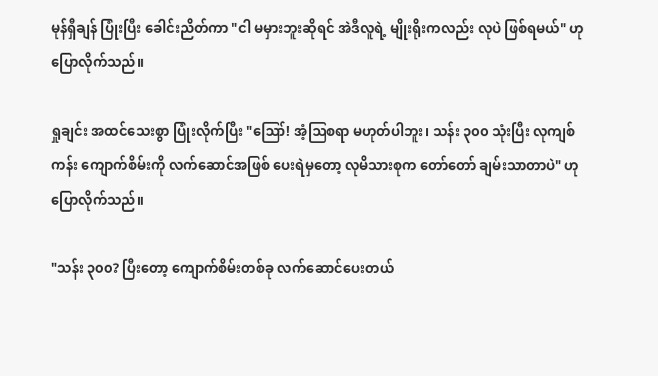မုန်ရှီချန် ပြုံးပြီး ခေါင်းညိတ်ကာ "ငါ မမှားဘူးဆိုရင် အဲဒီလူရဲ့ မျိုးရိုးကလည်း လုပဲ ဖြစ်ရမယ်" ဟု ပြောလိုက်သည်။

ရှုချင်း အထင်သေးစွာ ပြုံးလိုက်ပြီး "ဪ! အံ့ဩစရာ မဟုတ်ပါဘူး၊ သန်း ၃၀၀ သုံးပြီး လုကျစ်ကန်း ကျောက်စိမ်းကို လက်ဆောင်အဖြစ် ပေးရဲမှတော့ လုမိသားစုက တော်တော် ချမ်းသာတာပဲ" ဟု ပြောလိုက်သည်။

"သန်း ၃၀၀? ပြီးတော့ ကျောက်စိမ်းတစ်ခု လက်ဆောင်ပေးတယ်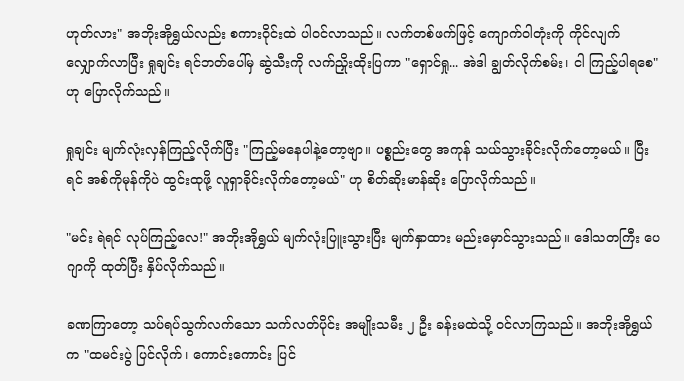ဟုတ်လား" အဘိုးအိုရွှယ်လည်း စကားဝိုင်းထဲ ပါဝင်လာသည်။ လက်တစ်ဖက်ဖြင့် ကျောက်ဝါတုံးကို ကိုင်လျက် လျှောက်လာပြီး ရှုချင်း ရင်ဘတ်ပေါ်မှ ဆွဲသီးကို လက်ညှိုးထိုးပြကာ "ရှောင်ရှု... အဲဒါ ချွတ်လိုက်စမ်း၊ ငါ ကြည့်ပါရစေ" ဟု ပြောလိုက်သည်။

ရှုချင်း မျက်လုံးလှန်ကြည့်လိုက်ပြီး "ကြည့်မနေပါနဲ့တော့ဗျာ။ ပစ္စည်းတွေ အကုန် သယ်သွားခိုင်းလိုက်တော့မယ်။ ပြီးရင် အစ်ကိုမုန်ကိုပဲ ထွင်းထုဖို့ လူရှာခိုင်းလိုက်တော့မယ်" ဟု စိတ်ဆိုးမာန်ဆိုး ပြောလိုက်သည်။

"မင်း ရဲရင် လုပ်ကြည့်လေ!" အဘိုးအိုရွှယ် မျက်လုံးပြူးသွားပြီး မျက်နှာထား မည်းမှောင်သွားသည်။ ဒေါသတကြီး ပေဂျာကို ထုတ်ပြီး နှိပ်လိုက်သည်။

ခဏကြာတော့ သပ်ရပ်သွက်လက်သော သက်လတ်ပိုင်း အမျိုးသမီး ၂ ဦး ခန်းမထဲသို့ ဝင်လာကြသည်။ အဘိုးအိုရွှယ်က "ထမင်းပွဲ ပြင်လိုက်၊ ကောင်းကောင်း ပြင်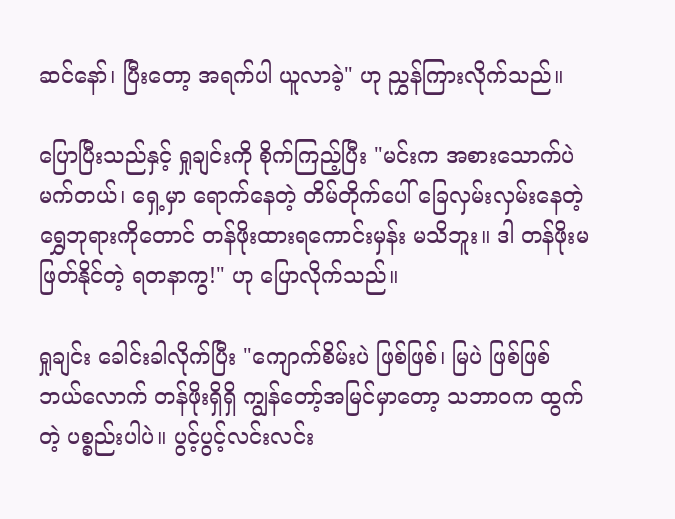ဆင်နော်၊ ပြီးတော့ အရက်ပါ ယူလာခဲ့" ဟု ညွှန်ကြားလိုက်သည်။

ပြောပြီးသည်နှင့် ရှုချင်းကို စိုက်ကြည့်ပြီး "မင်းက အစားသောက်ပဲ မက်တယ်၊ ရှေ့မှာ ရောက်နေတဲ့ တိမ်တိုက်ပေါ် ခြေလှမ်းလှမ်းနေတဲ့ ရွှေဘုရားကိုတောင် တန်ဖိုးထားရကောင်းမှန်း မသိဘူး။ ဒါ တန်ဖိုးမဖြတ်နိုင်တဲ့ ရတနာကွ!" ဟု ပြောလိုက်သည်။

ရှုချင်း ခေါင်းခါလိုက်ပြီး "ကျောက်စိမ်းပဲ ဖြစ်ဖြစ်၊ မြပဲ ဖြစ်ဖြစ် ဘယ်လောက် တန်ဖိုးရှိရှိ ကျွန်တော့်အမြင်မှာတော့ သဘာဝက ထွက်တဲ့ ပစ္စည်းပါပဲ။ ပွင့်ပွင့်လင်းလင်း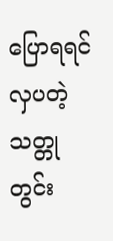ပြောရရင် လှပတဲ့ သတ္တုတွင်း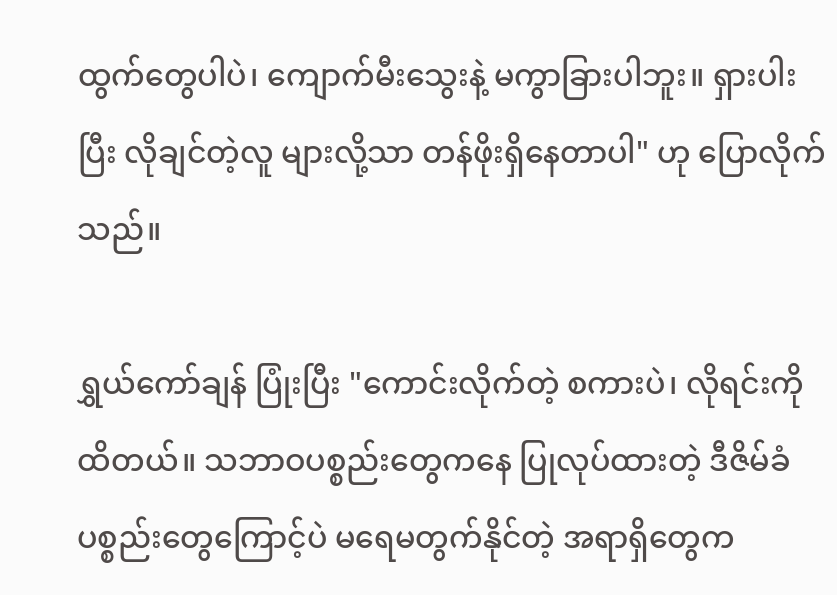ထွက်တွေပါပဲ၊ ကျောက်မီးသွေးနဲ့ မကွာခြားပါဘူး။ ရှားပါးပြီး လိုချင်တဲ့လူ များလို့သာ တန်ဖိုးရှိနေတာပါ" ဟု ပြောလိုက်သည်။

ရွှယ်ကော်ချန် ပြုံးပြီး "ကောင်းလိုက်တဲ့ စကားပဲ၊ လိုရင်းကို ထိတယ်။ သဘာဝပစ္စည်းတွေကနေ ပြုလုပ်ထားတဲ့ ဒီဇိမ်ခံပစ္စည်းတွေကြောင့်ပဲ မရေမတွက်နိုင်တဲ့ အရာရှိတွေက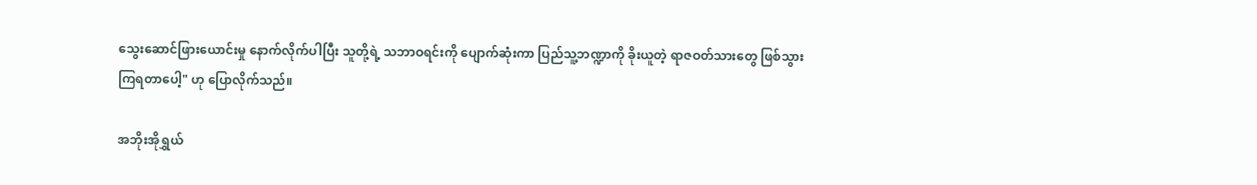သွေးဆောင်ဖြားယောင်းမှု နောက်လိုက်ပါပြီး သူတို့ရဲ့ သဘာဝရင်းကို ပျောက်ဆုံးကာ ပြည်သူ့ဘဏ္ဍာကို ခိုးယူတဲ့ ရာဇဝတ်သားတွေ ဖြစ်သွားကြရတာပေါ့" ဟု ပြောလိုက်သည်။

အဘိုးအိုရွှယ်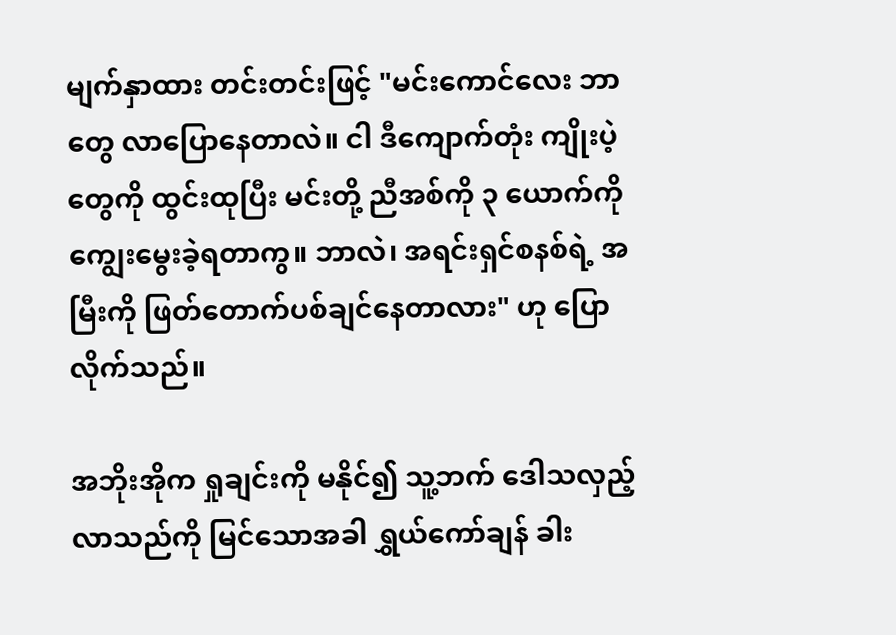မျက်နှာထား တင်းတင်းဖြင့် "မင်းကောင်လေး ဘာတွေ လာပြောနေတာလဲ။ ငါ ဒီကျောက်တုံး ကျိုးပဲ့တွေကို ထွင်းထုပြီး မင်းတို့ ညီအစ်ကို ၃ ယောက်ကို ကျွေးမွေးခဲ့ရတာကွ။ ဘာလဲ၊ အရင်းရှင်စနစ်ရဲ့ အမြီးကို ဖြတ်တောက်ပစ်ချင်နေတာလား" ဟု ပြောလိုက်သည်။

အဘိုးအိုက ရှုချင်းကို မနိုင်၍ သူ့ဘက် ဒေါသလှည့်လာသည်ကို မြင်သောအခါ ရွှယ်ကော်ချန် ခါး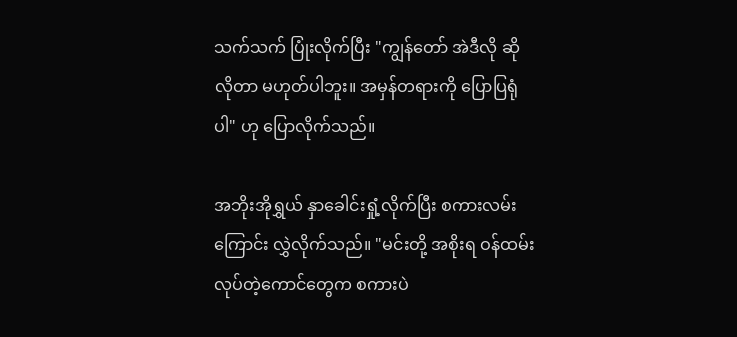သက်သက် ပြုံးလိုက်ပြီး "ကျွန်တော် အဲဒီလို ဆိုလိုတာ မဟုတ်ပါဘူး။ အမှန်တရားကို ပြောပြရုံပါ" ဟု ပြောလိုက်သည်။

အဘိုးအိုရွှယ် နှာခေါင်းရှုံ့လိုက်ပြီး စကားလမ်းကြောင်း လွှဲလိုက်သည်။ "မင်းတို့ အစိုးရ ဝန်ထမ်း လုပ်တဲ့ကောင်တွေက စကားပဲ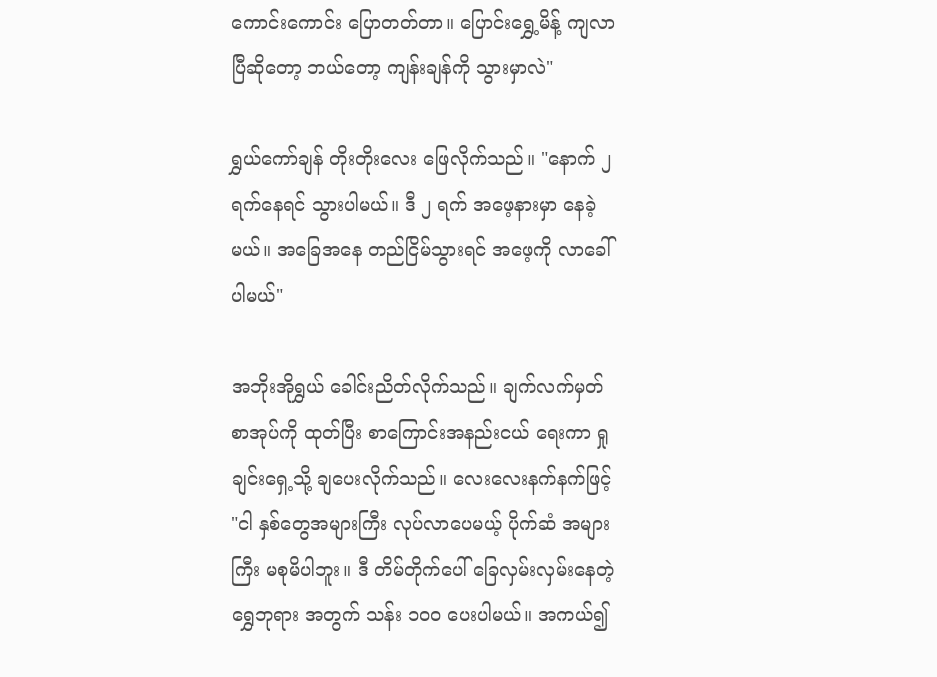ကောင်းကောင်း ပြောတတ်တာ။ ပြောင်းရွှေ့မိန့် ကျလာပြီဆိုတော့ ဘယ်တော့ ကျန်းချန်ကို သွားမှာလဲ"

ရွှယ်ကော်ချန် တိုးတိုးလေး ဖြေလိုက်သည်။ "နောက် ၂ ရက်နေရင် သွားပါမယ်။ ဒီ ၂ ရက် အဖေ့နားမှာ နေခဲ့မယ်။ အခြေအနေ တည်ငြိမ်သွားရင် အဖေ့ကို လာခေါ်ပါမယ်"

အဘိုးအိုရွှယ် ခေါင်းညိတ်လိုက်သည်။ ချက်လက်မှတ် စာအုပ်ကို ထုတ်ပြီး စာကြောင်းအနည်းငယ် ရေးကာ ရှုချင်းရှေ့သို့ ချပေးလိုက်သည်။ လေးလေးနက်နက်ဖြင့် "ငါ နှစ်တွေအများကြီး လုပ်လာပေမယ့် ပိုက်ဆံ အများကြီး မစုမိပါဘူး။ ဒီ တိမ်တိုက်ပေါ် ခြေလှမ်းလှမ်းနေတဲ့ ရွှေဘုရား အတွက် သန်း ၁၀၀ ပေးပါမယ်။ အကယ်၍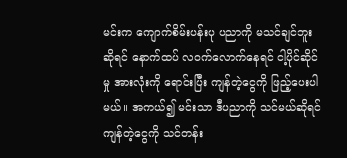မင်းက ကျောက်စိမ်းပန်းပု ပညာကို မသင်ချင်ဘူး ဆိုရင် နောက်ထပ် လဝက်လောက်နေရင် ငါ့ပိုင်ဆိုင်မှု အားလုံးကို ရောင်းပြီး ကျန်တဲ့ငွေကို ဖြည့်ပေးပါမယ်။ အကယ်၍ မင်းသာ ဒီပညာကို သင်မယ်ဆိုရင် ကျန်တဲ့ငွေကို သင်တန်း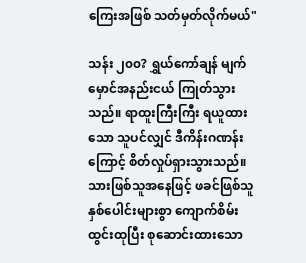ကြေးအဖြစ် သတ်မှတ်လိုက်မယ်"

သန်း ၂၀၀? ရွှယ်ကော်ချန် မျက်မှောင်အနည်းငယ် ကြုတ်သွားသည်။ ရာထူးကြီးကြီး ရယူထားသော သူပင်လျှင် ဒီကိန်းဂဏန်းကြောင့် စိတ်လှုပ်ရှားသွားသည်။ သားဖြစ်သူအနေဖြင့် ဖခင်ဖြစ်သူ နှစ်ပေါင်းများစွာ ကျောက်စိမ်းထွင်းထုပြီး စုဆောင်းထားသော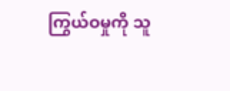ကြွယ်ဝမှုကို သူ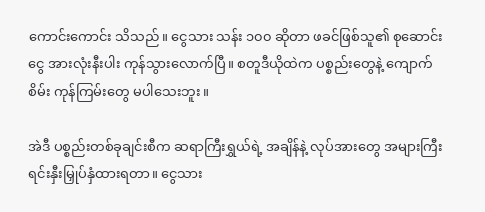ကောင်းကောင်း သိသည်။ ငွေသား သန်း ၁၀၀ ဆိုတာ ဖခင်ဖြစ်သူ၏ စုဆောင်းငွေ အားလုံးနီးပါး ကုန်သွားလောက်ပြီ။ စတူဒီယိုထဲက ပစ္စည်းတွေနဲ့ ကျောက်စိမ်း ကုန်ကြမ်းတွေ မပါသေးဘူး။

အဲဒီ ပစ္စည်းတစ်ခုချင်းစီက ဆရာကြီးရွှယ်ရဲ့ အချိန်နဲ့ လုပ်အားတွေ အများကြီး ရင်းနှီးမြှုပ်နှံထားရတာ။ ငွေသား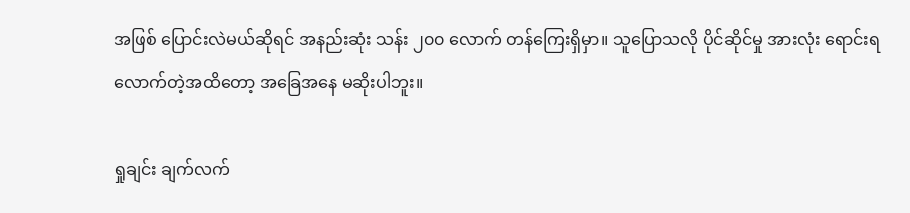အဖြစ် ပြောင်းလဲမယ်ဆိုရင် အနည်းဆုံး သန်း ၂၀၀ လောက် တန်ကြေးရှိမှာ။ သူပြောသလို ပိုင်ဆိုင်မှု အားလုံး ရောင်းရလောက်တဲ့အထိတော့ အခြေအနေ မဆိုးပါဘူး။

ရှုချင်း ချက်လက်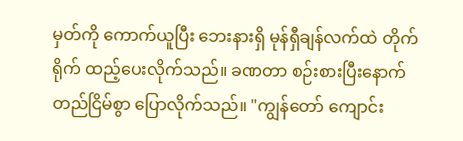မှတ်ကို ကောက်ယူပြီး ဘေးနားရှိ မုန်ရှီချန်လက်ထဲ တိုက်ရိုက် ထည့်ပေးလိုက်သည်။ ခဏတာ စဉ်းစားပြီးနောက် တည်ငြိမ်စွာ ပြောလိုက်သည်။ "ကျွန်တော် ကျောင်း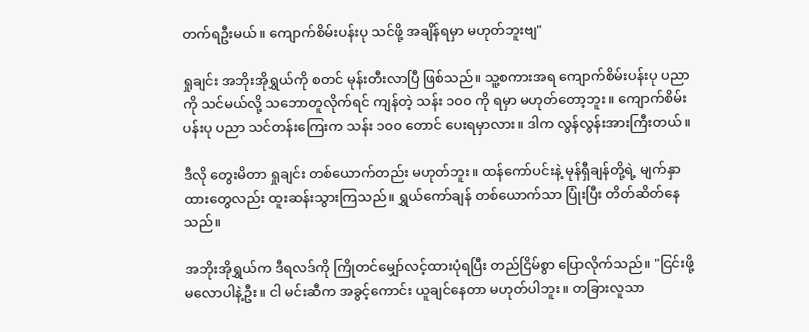တက်ရဦးမယ်။ ကျောက်စိမ်းပန်းပု သင်ဖို့ အချိန်ရမှာ မဟုတ်ဘူးဗျ"

ရှုချင်း အဘိုးအိုရွှယ်ကို စတင် မုန်းတီးလာပြီ ဖြစ်သည်။ သူ့စကားအရ ကျောက်စိမ်းပန်းပု ပညာကို သင်မယ်လို့ သဘောတူလိုက်ရင် ကျန်တဲ့ သန်း ၁၀၀ ကို ရမှာ မဟုတ်တော့ဘူး။ ကျောက်စိမ်းပန်းပု ပညာ သင်တန်းကြေးက သန်း ၁၀၀ တောင် ပေးရမှာလား။ ဒါက လွန်လွန်းအားကြီးတယ်။

ဒီလို တွေးမိတာ ရှုချင်း တစ်ယောက်တည်း မဟုတ်ဘူး။ ထန်ကော်ပင်းနဲ့ မုန်ရှီချန်တို့ရဲ့ မျက်နှာထားတွေလည်း ထူးဆန်းသွားကြသည်။ ရွှယ်ကော်ချန် တစ်ယောက်သာ ပြုံးပြီး တိတ်ဆိတ်နေသည်။

အဘိုးအိုရွှယ်က ဒီရလဒ်ကို ကြိုတင်မျှော်လင့်ထားပုံရပြီး တည်ငြိမ်စွာ ပြောလိုက်သည်။ "ငြင်းဖို့ မလောပါနဲ့ဦး။ ငါ မင်းဆီက အခွင့်ကောင်း ယူချင်နေတာ မဟုတ်ပါဘူး။ တခြားလူသာ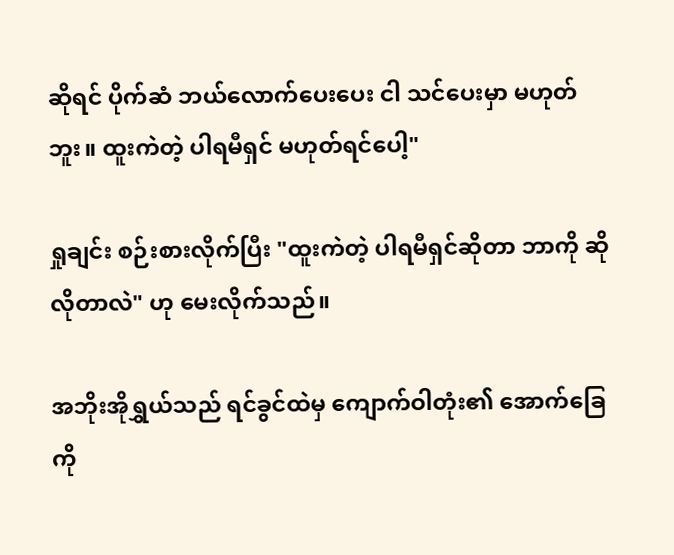ဆိုရင် ပိုက်ဆံ ဘယ်လောက်ပေးပေး ငါ သင်ပေးမှာ မဟုတ်ဘူး။ ထူးကဲတဲ့ ပါရမီရှင် မဟုတ်ရင်ပေါ့"

ရှုချင်း စဉ်းစားလိုက်ပြီး "ထူးကဲတဲ့ ပါရမီရှင်ဆိုတာ ဘာကို ဆိုလိုတာလဲ" ဟု မေးလိုက်သည်။

အဘိုးအိုရွှယ်သည် ရင်ခွင်ထဲမှ ကျောက်ဝါတုံး၏ အောက်ခြေကို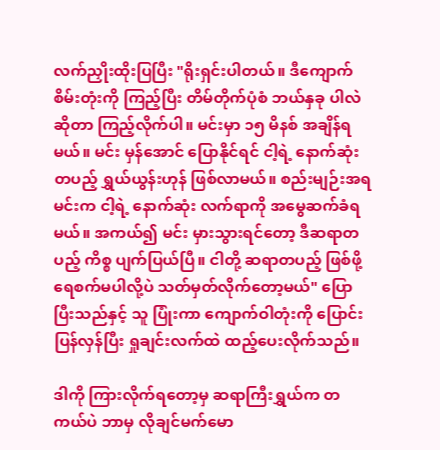လက်ညှိုးထိုးပြပြီး "ရိုးရှင်းပါတယ်။ ဒီကျောက်စိမ်းတုံးကို ကြည့်ပြီး တိမ်တိုက်ပုံစံ ဘယ်နှခု ပါလဲဆိုတာ ကြည့်လိုက်ပါ။ မင်းမှာ ၁၅ မိနစ် အချိန်ရမယ်။ မင်း မှန်အောင် ပြောနိုင်ရင် ငါ့ရဲ့ နောက်ဆုံး တပည့် ရွှယ်ယွန်းဟုန် ဖြစ်လာမယ်။ စည်းမျဉ်းအရ မင်းက ငါ့ရဲ့ နောက်ဆုံး လက်ရာကို အမွေဆက်ခံရမယ်။ အကယ်၍ မင်း မှားသွားရင်တော့ ဒီဆရာတပည့် ကိစ္စ ပျက်ပြယ်ပြီ။ ငါတို့ ဆရာတပည့် ဖြစ်ဖို့ ရေစက်မပါလို့ပဲ သတ်မှတ်လိုက်တော့မယ်" ပြောပြီးသည်နှင့် သူ ပြုံးကာ ကျောက်ဝါတုံးကို ပြောင်းပြန်လှန်ပြီး ရှုချင်းလက်ထဲ ထည့်ပေးလိုက်သည်။

ဒါကို ကြားလိုက်ရတော့မှ ဆရာကြီးရွှယ်က တကယ်ပဲ ဘာမှ လိုချင်မက်မော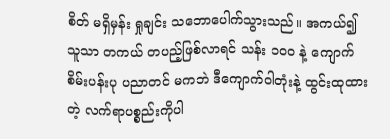စိတ် မရှိမှန်း ရှုချင်း သဘောပေါက်သွားသည်။ အကယ်၍ သူသာ တကယ် တပည့်ဖြစ်လာရင် သန်း ၁၀၀ နဲ့ ကျောက်စိမ်းပန်းပု ပညာတင် မကဘဲ ဒီကျောက်ဝါတုံးနဲ့ ထွင်းထုထားတဲ့ လက်ရာပစ္စည်းကိုပါ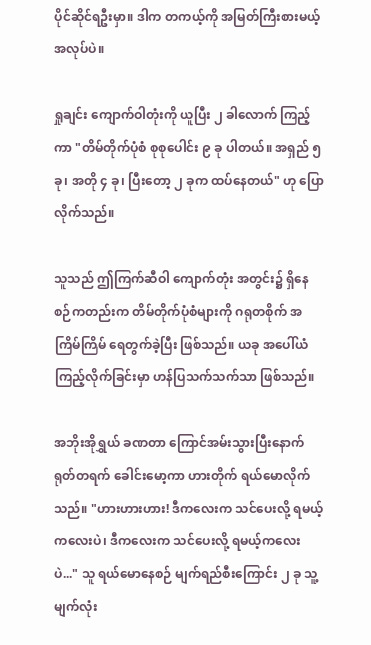ပိုင်ဆိုင်ရဦးမှာ။ ဒါက တကယ့်ကို အမြတ်ကြီးစားမယ့် အလုပ်ပဲ။

ရှုချင်း ကျောက်ဝါတုံးကို ယူပြီး ၂ ခါလောက် ကြည့်ကာ "တိမ်တိုက်ပုံစံ စုစုပေါင်း ၉ ခု ပါတယ်။ အရှည် ၅ ခု၊ အတို ၄ ခု၊ ပြီးတော့ ၂ ခုက ထပ်နေတယ်" ဟု ပြောလိုက်သည်။

သူသည် ဤကြက်ဆီဝါ ကျောက်တုံး အတွင်း၌ ရှိနေစဉ်ကတည်းက တိမ်တိုက်ပုံစံများကို ဂရုတစိုက် အကြိမ်ကြိမ် ရေတွက်ခဲ့ပြီး ဖြစ်သည်။ ယခု အပေါ်ယံ ကြည့်လိုက်ခြင်းမှာ ဟန်ပြသက်သက်သာ ဖြစ်သည်။

အဘိုးအိုရွှယ် ခဏတာ ကြောင်အမ်းသွားပြီးနောက် ရုတ်တရက် ခေါင်းမော့ကာ ဟားတိုက် ရယ်မောလိုက်သည်။ "ဟားဟားဟား! ဒီကလေးက သင်ပေးလို့ ရမယ့်ကလေးပဲ၊ ဒီကလေးက သင်ပေးလို့ ရမယ့်ကလေးပဲ..." သူ ရယ်မောနေစဉ် မျက်ရည်စီးကြောင်း ၂ ခု သူ့မျက်လုံး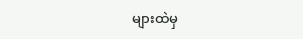များထဲမှ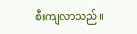စီးကျလာသည်။